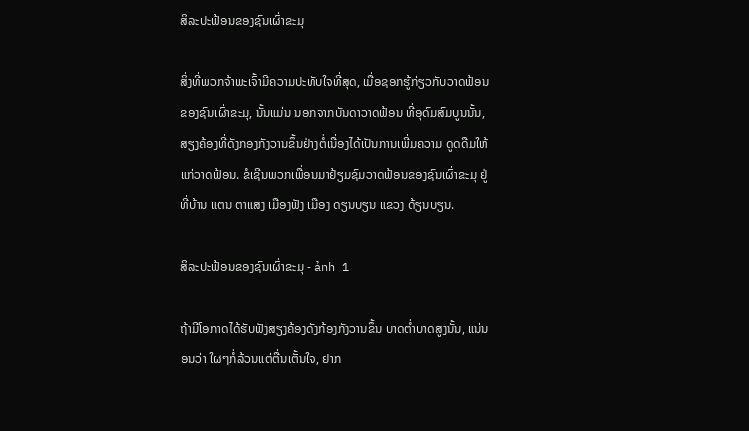ສິລະປະຟ້ອນຂອງຊົນເຜົ່າຂະມຸ

ສິ່ງທີ່ພວກຈ້າພະເຈົ້າມີຄວາມປະທັບໃຈທີ່ສຸດ, ເມື່ອຊອກຮູ້ກ່ຽວກັບວາດຟ້ອນ ຂອງຊົນເຜົ່າຂະມຸ, ນັ້ນແມ່ນ ນອກຈາກບັນດາວາດຟ້ອນ ທີ່ອຸດົມສົມບູນນັ້ນ, ສຽງຄ້ອງທີ່ດັງກອງກັງວານຂຶ້ນຢ່າງຕໍ່ເນື່ອງໄດ້ເປັນການເພີ່ມຄວາມ ດູດດືມໃຫ້ແກ່ວາດຟ້ອນ. ຂໍເຊີນພວກເພື່ອນມາຢ້ຽມຊົມວາດຟ້ອນຂອງຊົນເຜົ່າຂະມຸ ຢູ່ທີ່ບ້ານ ແຕນ ຕາແສງ ເມືອງຟັງ ເມືອງ ດຽນບຽນ ແຂວງ ດ້ຽນບຽນ.

ສິລະປະຟ້ອນຂອງຊົນເຜົ່າຂະມຸ - ảnh 1

ຖ້າມີໂອກາດໄດ້ຮັບຟັງສຽງຄ້ອງດັງກ້ອງກັງວານຂຶ້ນ ບາດຕ່ຳບາດສູງນັ້ນ, ແນ່ນອນວ່າ ໃຜໆກໍ່ລ້ວນແຕ່ຕື່ນເຕັ້ນໃຈ, ຢາກ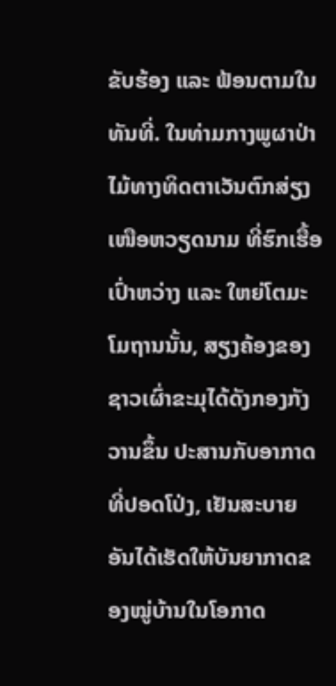ຂັບຮ້ອງ ແລະ ຟ້ອນຕາມໃນທັນທີ່. ໃນທ່າມກາງພູຜາປ່າໄມ້ທາງທິດຕາເວັນຕົກສ່ຽງເໜືອຫວຽດນາມ ທີ່ຮົກເຮື້ອເປົ່າຫວ່າງ ແລະ ໃຫຍ່ໂຕມະໂມຖານນັ້ນ, ສຽງຄ້ອງຂອງຊາວເຜົ່າຂະມຸໄດ້ດັງກອງກັງວານຂຶ້ນ ປະສານກັບອາກາດທີ່ປອດໂປ່ງ, ເຢັນສະບາຍ ອັນໄດ້ເຮັດໃຫ້ບັນຍາກາດຂອງໝູ່ບ້ານໃນໂອກາດ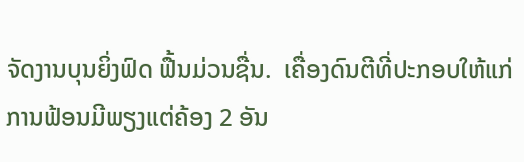ຈັດງານບຸນຍິ່ງຟົດ ຟື້ນມ່ວນຊື່ນ.  ເຄື່ອງດົນຕີທີ່ປະກອບໃຫ້ແກ່ການຟ້ອນມີພຽງແຕ່ຄ້ອງ 2 ອັນ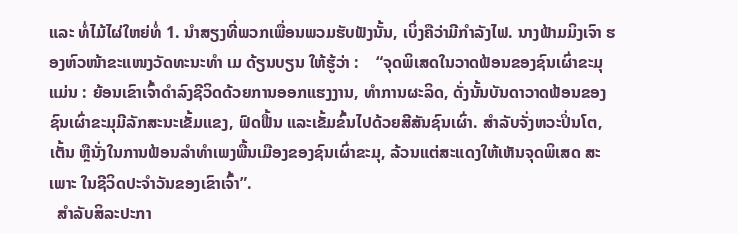ແລະ ທໍ່ໄມ້ໄຜ່ໃຫຍ່ທໍ່ 1. ນຳສຽງທີ່ພວກເພື່ອນພວມຮັບຟັງນັ້ນ, ເບິ່ງຄືວ່າມີກຳລັງໄຟ. ນາງຟ້າມມິງເຈົາ ຮອງຫົວໜ້າຂະແໜງວັດທະນະທຳ ເມ ດ້ຽນບຽນ ໃຫ້ຮູ້ວ່າ :    “ຈຸດພິເສດໃນວາດຟ້ອນຂອງຊົນເຜົ່າຂະມຸແມ່ນ : ຍ້ອນເຂົາເຈົ້າດຳລົງຊີວິດດ້ວຍການອອກແຮງງານ, ທຳການຜະລິດ, ດັ່ງນັ້ນບັນດາວາດຟ້ອນຂອງ ຊົນເຜົ່າຂະມຸມີລັກສະນະເຂັ້ມແຂງ, ຟົດຟື້ນ ແລະເຂັ້ມຂົ້ນໄປດ້ວຍສີສັນຊົນເຜົ່າ. ສຳລັບຈັ່ງຫວະປິ່ນໂຕ, ເຕັ້ນ ຫຼືນັ່ງໃນການຟ້ອນລຳທຳເພງພື້ນເມືອງຂອງຊົນເຜົ່າຂະມຸ, ລ້ວນແຕ່ສະແດງໃຫ້ເຫັນຈຸດພິເສດ ສະເພາະ ໃນຊີວິດປະຈຳວັນຂອງເຂົາເຈົ້າ”.
  ສຳລັບສິລະປະກາ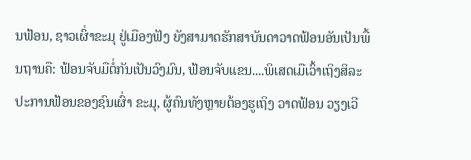ນຟ້ອນ, ຊາວເຜົ່າຂະມຸ ຢູ່ເມືອງຟັງ ຍັງສາມາດຮັກສາບັນດາວາດຟ້ອນອັນເປັນພື້ນຖານຄື: ຟ້ອນຈັບມືຕໍ່ກັນເປັນວົງມົນ, ຟ້ອນຈັບແຂນ....ພິເສດເມືເວົ້າເຖິງສິລະປະການຟ້ອນຂອງຊົນເຜົ່າ ຂະມຸ, ຜູ້ຄົນທັງຫຼາຍຕ້ອງຮູເຖິງ ວາດຟ້ອນ ວຽງເວີ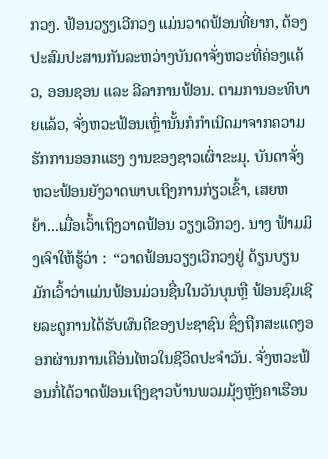ກວງ. ຟ້ອນວຽງເວີກວງ ແມ່ນວາດຟ້ອນທີ່ຍາກ, ຕ້ອງປະສົມປະສານກັນລະຫວ່າງບັນດາຈັ່ງຫວະທີ່ຄ່ອງແຄ້ວ, ອອນຊອນ ແລະ ລີລາການຟ້ອນ. ຕາມການອະທິບາຍແລ້ວ, ຈັ່ງຫວະຟ້ອນເຫຼົ່ານັ້ນກໍກຳເນີດມາຈາກຄວາມຮັກການອອກແຮງ ງານຂອງຊາວເຜົ່າຂະມຸ. ບັນດາຈັ່ງຫວະຟ້ອນຍັງວາດພາບເຖິງການກ່ຽວເຂົ້າ, ເສຍຫຍ້າ...ເມື່ອເວົ້າເຖິງວາດຟ້ອນ ວຽງເວີກວງ. ນາງ ຟ້າມມິງເຈົາໃຫ້ຮູ້ວ່າ :  “ວາດຟ້ອນວຽງເວີກວງຢູ່ ດ້ຽນບຽນ ມັກເວົ້າວ່າແມ່ນຟ້ອນມ່ວນຊື່ນໃນວັນບຸນຫຼື ຟ້ອນຊົມເຊີຍລະດູການໄດ້ຮັບຜົນດີຂອງປະຊາຊົນ ຊຶ່ງຖືກສະແດງອອກຜ່ານການເຄືອ່ນໄຫວໃນຊີວິດປະຈຳວັນ. ຈັ່ງຫວະຟ້ອນກໍ່ໄດ້ວາດຟ້ອນເຖິງຊາວບ້ານພວມມຸ້ງຫຼັງຄາເຮືອນ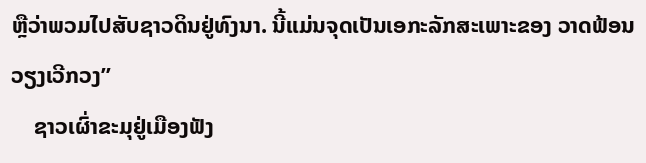ຫຼືວ່າພວມໄປສັບຊາວດິນຢູ່ທົງນາ. ນີ້ແມ່ນຈຸດເປັນເອກະລັກສະເພາະຂອງ ວາດຟ້ອນ ວຽງເວີກວງ”
    ຊາວເຜົ່າຂະມຸຢູ່ເມືອງຟັງ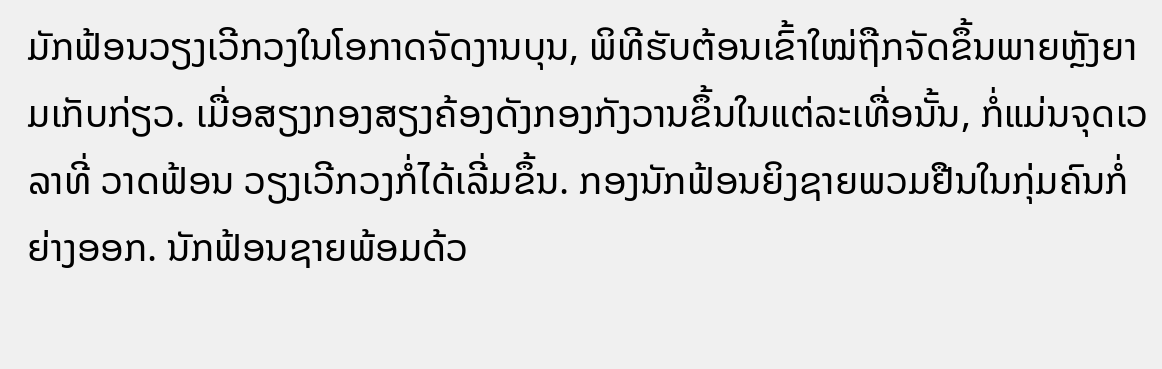ມັກຟ້ອນວຽງເວີກວງໃນໂອກາດຈັດງານບຸນ, ພິທີຮັບຕ້ອນເຂົ້າໃໝ່ຖືກຈັດຂຶ້ນພາຍຫຼັງຍາມເກັບກ່ຽວ. ເມື່ອສຽງກອງສຽງຄ້ອງດັງກອງກັງວານຂຶ້ນໃນແຕ່ລະເທື່ອນັ້ນ, ກໍ່ແມ່ນຈຸດເວລາທີ່ ວາດຟ້ອນ ວຽງເວີກວງກໍ່ໄດ້ເລີ່ມຂຶ້ນ. ກອງນັກຟ້ອນຍິງຊາຍພວມຢືນໃນກຸ່ມຄົນກໍ່ຍ່າງອອກ. ນັກຟ້ອນຊາຍພ້ອມດ້ວ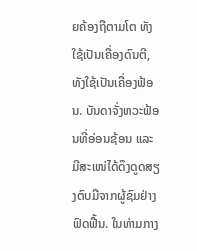ຍຄ້ອງຖືຕາມໂຕ ທັງໃຊ້ເປັນເຄື່ອງດົນຕີ, ທັງໃຊ້ເປັນເຄື່ອງຟ້ອນ. ບັນດາຈັ່ງຫວະຟ້ອນທີ່ອ່ອນຊ້ອນ ແລະ ມີສະເໜ່ໄດ້ດຶງດູດສຽງຕົບມືຈາກຜູ້ຊົມຢ່າງຟົດຟື້ນ. ໃນທ່າມກາງ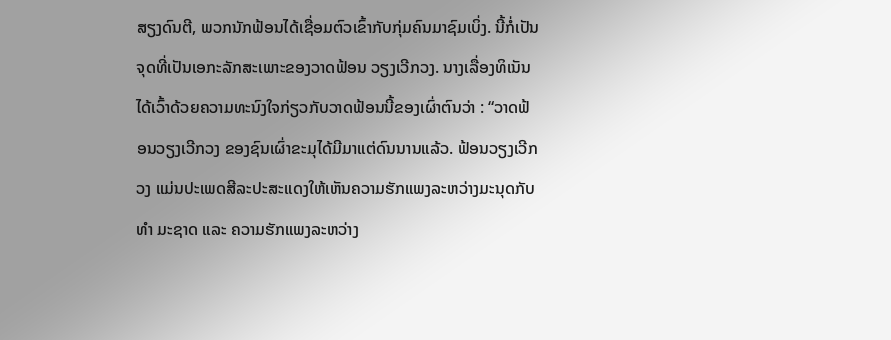ສຽງດົນຕີ, ພວກນັກຟ້ອນໄດ້ເຊື່ອມຕົວເຂົ້າກັບກຸ່ມຄົນມາຊົມເບິ່ງ. ນີ້ກໍ່ເປັນຈຸດທີ່ເປັນເອກະລັກສະເພາະຂອງວາດຟ້ອນ ວຽງເວີກວງ. ນາງເລື່ອງທິເນັນ ໄດ້ເວົ້າດ້ວຍຄວາມທະນົງໃຈກ່ຽວກັບວາດຟ້ອນນີ້ຂອງເຜົ່າຕົນວ່າ : “ວາດຟ້ອນວຽງເວີກວງ ຂອງຊົນເຜົ່າຂະມຸໄດ້ມີມາແຕ່ດົນນານແລ້ວ. ຟ້ອນວຽງເວີກວງ ແມ່ນປະເພດສີລະປະສະແດງໃຫ້ເຫັນຄວາມຮັກແພງລະຫວ່າງມະນຸດກັບທຳ ມະຊາດ ແລະ ຄວາມຮັກແພງລະຫວ່າງ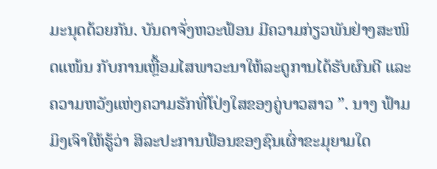ມະນຸດດ້ວຍກັນ. ບັນດາຈັ່ງຫວະຟ້ອນ ມີຄວາມກ່ຽວພັນຢ່າງສະໜິດແໜ້ນ ກັບການເຫຼື້ອມໄສພາວະນາໃຫ້ລະດູການໄດ້ຮັບຜົນດີ ແລະ ຄວາມຫວັງແຫ່ງຄວາມຮັກທີ່ໂປ່ງໃສຂອງຄູ່ບາວສາວ ”. ນາງ ຟ້າມມິງເຈົາໃຫ້ຮູ້ວ່າ ສິລະປະການຟ້ອນຂອງຊົນເຜົ່າຂະມຸຍາມໃດ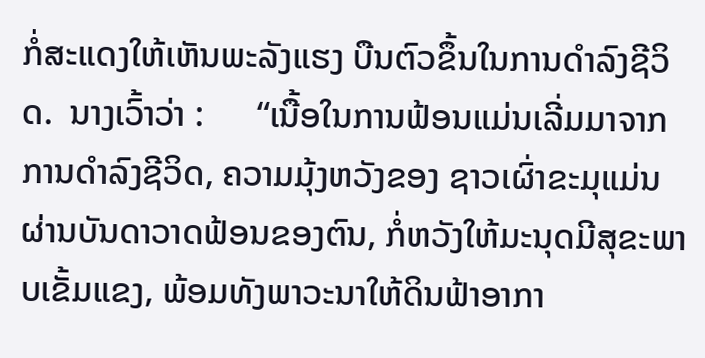ກໍ່ສະແດງໃຫ້ເຫັນພະລັງແຮງ ບືນຕົວຂຶ້ນໃນການດຳລົງຊີວິດ.  ນາງເວົ້າວ່າ :      “ເນື້ອໃນການຟ້ອນແມ່ນເລີ່ມມາຈາກການດຳລົງຊີວິດ, ຄວາມມຸ້ງຫວັງຂອງ ຊາວເຜົ່າຂະມຸແມ່ນ ຜ່ານບັນດາວາດຟ້ອນຂອງຕົນ, ກໍ່ຫວັງໃຫ້ມະນຸດມີສຸຂະພາບເຂັ້ມແຂງ, ພ້ອມທັງພາວະນາໃຫ້ດິນຟ້າອາກາ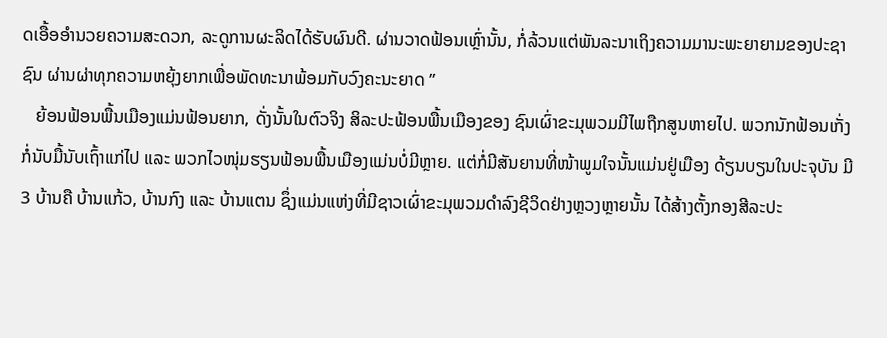ດເອື້ອອຳນວຍຄວາມສະດວກ, ລະດູການຜະລິດໄດ້ຮັບຜົນດີ. ຜ່ານວາດຟ້ອນເຫຼົ່ານັ້ນ, ກໍ່ລ້ວນແຕ່ພັນລະນາເຖິງຄວາມມານະພະຍາຍາມຂອງປະຊາຊົນ ຜ່ານຜ່າທຸກຄວາມຫຍຸ້ງຍາກເພື່ອພັດທະນາພ້ອມກັບວົງຄະນະຍາດ ”
   ຍ້ອນຟ້ອນພື້ນເມືອງແມ່ນຟ້ອນຍາກ, ດັ່ງນັ້ນໃນຕົວຈິງ ສິລະປະຟ້ອນພື້ນເມືອງຂອງ ຊົນເຜົ່າຂະມຸພວມມີໄພຖືກສູນຫາຍໄປ. ພວກນັກຟ້ອນເກັ່ງ ກໍ່ນັບມື້ນັບເຖົ້າແກ່ໄປ ແລະ ພວກໄວໜຸ່ມຮຽນຟ້ອນພື້ນເມືອງແມ່ນບໍ່ມີຫຼາຍ. ແຕ່ກໍ່ມີສັນຍານທີ່ໜ້າພູມໃຈນັ້ນແມ່ນຢູ່ເມືອງ ດ້ຽນບຽນໃນປະຈຸບັນ ມີ 3 ບ້ານຄື ບ້ານແກ້ວ, ບ້ານກົງ ແລະ ບ້ານແຕນ ຊຶ່ງແມ່ນແຫ່ງທີ່ມີຊາວເຜົ່າຂະມຸພວມດຳລົງຊີວິດຢ່າງຫຼວງຫຼາຍນັ້ນ ໄດ້ສ້າງຕັ້ງກອງສີລະປະ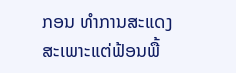ກອນ ທຳການສະແດງສະເພາະແຕ່ຟ້ອນພື້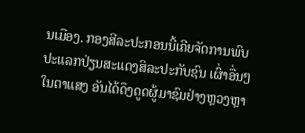ນເມືອງ. ກອງສີລະປະກອນນີ້ເຄີຍຈັດການພົບປະແລກປ່ຽນສະແດງສິລະປະກັບຊົນ ເຜົ່າອື່ນໆ ໃນຕາແສງ ອັນໄດ້ດຶງດູດຜູ້ມາຊົມຢ່າງຫຼວງຫຼາ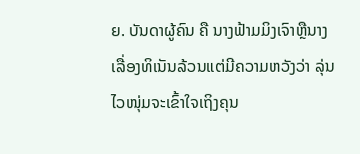ຍ. ບັນດາຜູ້ຄົນ ຄື ນາງຟ້າມມິງເຈົາຫຼືນາງ ເລື່ອງທິເນັນລ້ວນແຕ່ມີຄວາມຫວັງວ່າ ລຸ່ນໄວໜຸ່ມຈະເຂົ້າໃຈເຖິງຄຸນ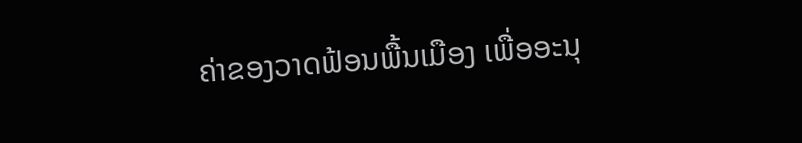ຄ່າຂອງວາດຟ້ອນພື້ນເມືອງ ເພື່ອອະນຸ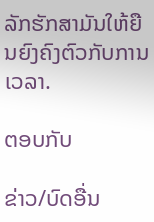ລັກຮັກສາມັນໃຫ້ຍືນຍົງຄົງຕົວກັບການເວລາ.

ຕອບກັບ

ຂ່າວ/ບົດອື່ນ